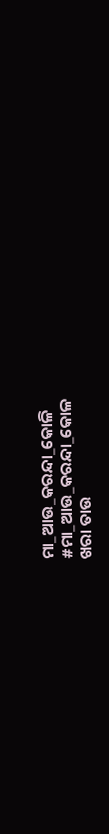ମା_ଆଉ_କରନ୍ଦା_କୋଳି
#ମା_ଆଉ_କରନ୍ଦା_କୋଳ
ଖରା ତାଉ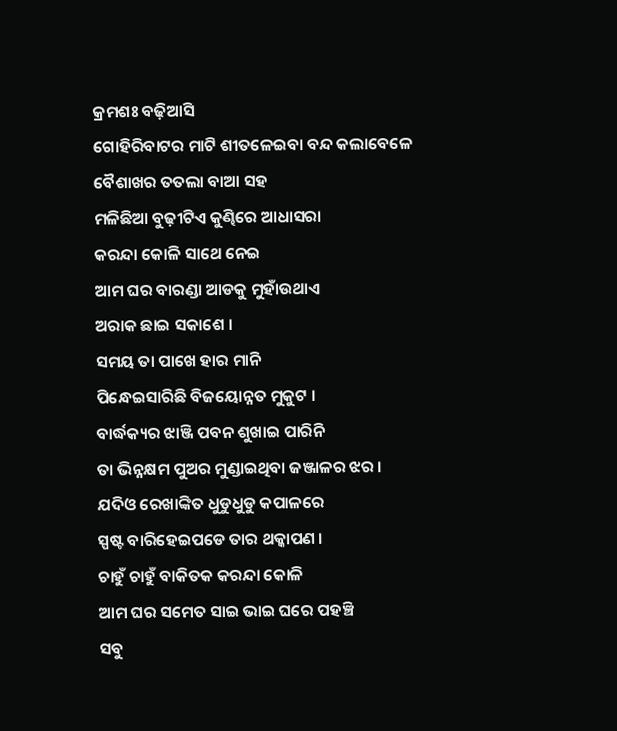କ୍ରମଶଃ ବଢ଼ିଆସି
ଗୋହିରିବାଟର ମାଟି ଶୀତଳେଇବା ବନ୍ଦ କଲାବେଳେ
ବୈଶାଖର ତତଲା ବାଆ ସହ
ମଳିଛିଆ ବୁଢ଼ୀଟିଏ କୁଣ୍ଢିରେ ଆଧାସରା
କରନ୍ଦା କୋଳି ସାଥେ ନେଇ
ଆମ ଘର ବାରଣ୍ଡା ଆଡକୁ ମୁହାଁଉଥାଏ
ଅରାକ ଛାଇ ସକାଶେ ।
ସମୟ ତା ପାଖେ ହାର ମାନି
ପିନ୍ଧେଇସାରିଛି ବିଜୟୋନ୍ନତ ମୁକୁଟ ।
ବାର୍ଦ୍ଧକ୍ୟର ଝାଞ୍ଜି ପବନ ଶୁଖାଇ ପାରିନି
ତା ଭିନ୍ନକ୍ଷମ ପୁଅର ମୁଣ୍ଡାଇଥିବା ଜଞ୍ଜାଳର ଝର ।
ଯଦିଓ ରେଖାଙ୍କିତ ଧୁଡୁଧୁଡୁ କପାଳରେ
ସ୍ପଷ୍ଟ ବାରିହେଇପଡେ ତାର ଥକ୍କାପଣ ।
ଚାହୁଁ ଚାହୁଁ ବାକିତକ କରନ୍ଦା କୋଳି
ଆମ ଘର ସମେତ ସାଇ ଭାଇ ଘରେ ପହଞ୍ଚି
ସବୁ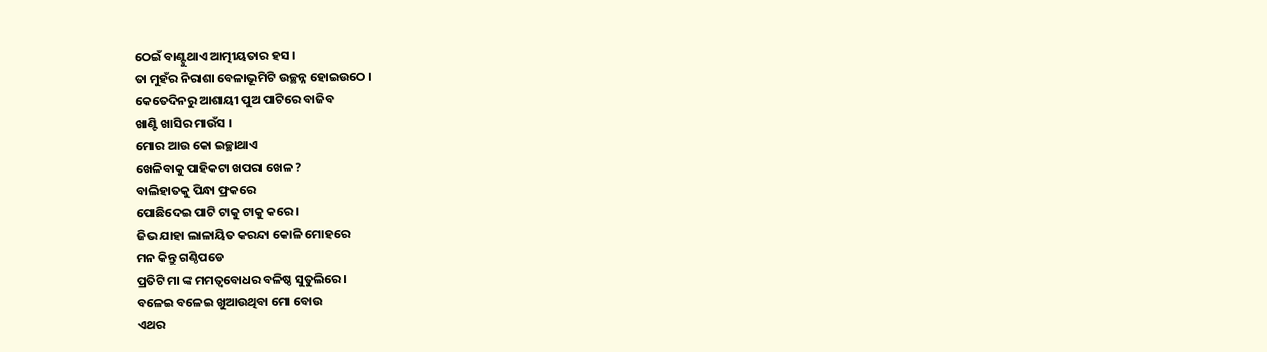ଠେଇଁ ବାଣ୍ଟୁଥାଏ ଆତ୍ମୀୟତାର ହସ ।
ତା ମୁହଁର ନିରାଶା ବେଳାଭୂମିଟି ଉଚ୍ଛନ୍ନ ହୋଇଉଠେ ।
କେତେଦିନରୁ ଆଶାୟୀ ପୁଅ ପାଟିରେ ବାଜିବ
ଖାଣ୍ଟି ଖାସିର ମାଉଁସ ।
ମୋର ଆଉ କୋ ଇଚ୍ଛାଥାଏ
ଖେଳିବାକୁ ପାହିକଟା ଖପରା ଖେଳ ?
ବାଲିହାତକୁ ପିନ୍ଧା ଫ୍ରକରେ
ପୋଛିଦେଇ ପାଟି ଟାକୁ ଟାକୁ କରେ ।
ଜିଭ ଯାହା ଲାଳାୟିତ କରନ୍ଦା କୋଳି ମୋହରେ
ମନ କିନ୍ତୁ ଗଣ୍ଠିପଡେ
ପ୍ରତିଟି ମା ଙ୍କ ମମତ୍ୱବୋଧର ବଳିଷ୍ଠ ସୁତୁଲିରେ ।
ବଳେଇ ବଳେଇ ଖୁଆଉଥିବା ମୋ ବୋଉ
ଏଥର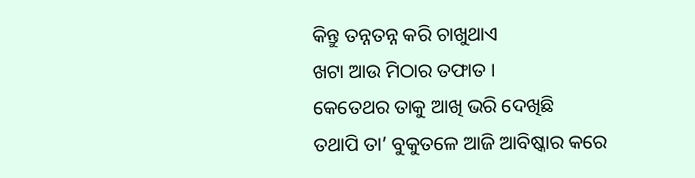କିନ୍ତୁ ତନ୍ନତନ୍ନ କରି ଚାଖୁଥାଏ
ଖଟା ଆଉ ମିଠାର ତଫାତ ।
କେତେଥର ତାକୁ ଆଖି ଭରି ଦେଖିଛି
ତଥାପି ତା’ ବୁକୁତଳେ ଆଜି ଆବିଷ୍କାର କରେ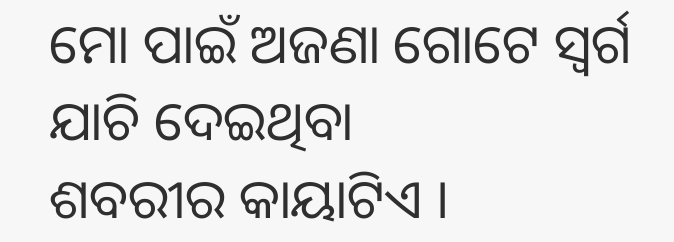ମୋ ପାଇଁ ଅଜଣା ଗୋଟେ ସ୍ଵର୍ଗ ଯାଚି ଦେଇଥିବା
ଶବରୀର କାୟାଟିଏ ।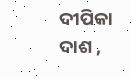ଦୀପିକା ଦାଶ ,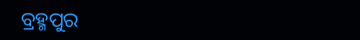ବ୍ରହ୍ମପୁର